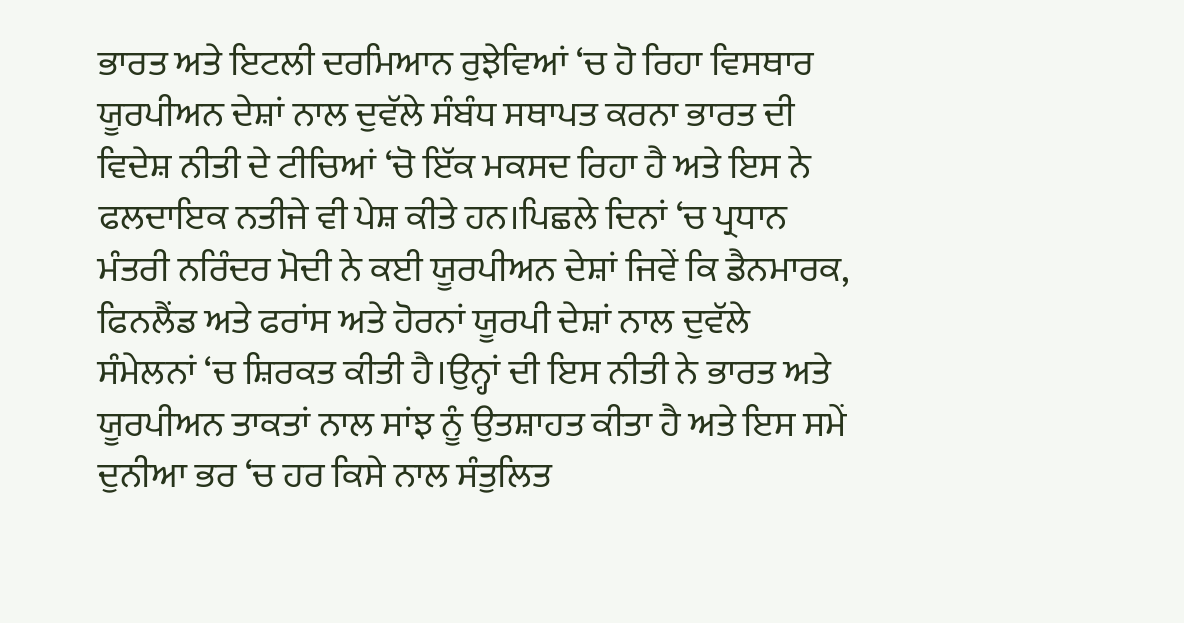ਭਾਰਤ ਅਤੇ ਇਟਲੀ ਦਰਮਿਆਨ ਰੁਝੇਵਿਆਂ ‘ਚ ਹੋ ਰਿਹਾ ਵਿਸਥਾਰ
ਯੂਰਪੀਅਨ ਦੇਸ਼ਾਂ ਨਾਲ ਦੁਵੱਲੇ ਸੰਬੰਧ ਸਥਾਪਤ ਕਰਨਾ ਭਾਰਤ ਦੀ ਵਿਦੇਸ਼ ਨੀਤੀ ਦੇ ਟੀਚਿਆਂ ‘ਚੋ ਇੱਕ ਮਕਸਦ ਰਿਹਾ ਹੈ ਅਤੇ ਇਸ ਨੇ ਫਲਦਾਇਕ ਨਤੀਜੇ ਵੀ ਪੇਸ਼ ਕੀਤੇ ਹਨ।ਪਿਛਲੇ ਦਿਨਾਂ ‘ਚ ਪ੍ਰਧਾਨ ਮੰਤਰੀ ਨਰਿੰਦਰ ਮੋਦੀ ਨੇ ਕਈ ਯੂਰਪੀਅਨ ਦੇਸ਼ਾਂ ਜਿਵੇਂ ਕਿ ਡੈਨਮਾਰਕ, ਫਿਨਲੈਂਡ ਅਤੇ ਫਰਾਂਸ ਅਤੇ ਹੋਰਨਾਂ ਯੂਰਪੀ ਦੇਸ਼ਾਂ ਨਾਲ ਦੁਵੱਲੇ ਸੰਮੇਲਨਾਂ ‘ਚ ਸ਼ਿਰਕਤ ਕੀਤੀ ਹੈ।ਉਨ੍ਹਾਂ ਦੀ ਇਸ ਨੀਤੀ ਨੇ ਭਾਰਤ ਅਤੇ ਯੂਰਪੀਅਨ ਤਾਕਤਾਂ ਨਾਲ ਸਾਂਝ ਨੂੰ ਉਤਸ਼ਾਹਤ ਕੀਤਾ ਹੈ ਅਤੇ ਇਸ ਸਮੇਂ ਦੁਨੀਆ ਭਰ ‘ਚ ਹਰ ਕਿਸੇ ਨਾਲ ਸੰਤੁਲਿਤ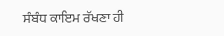ਸੰਬੰਧ ਕਾਇਮ ਰੱਖਣਾ ਹੀ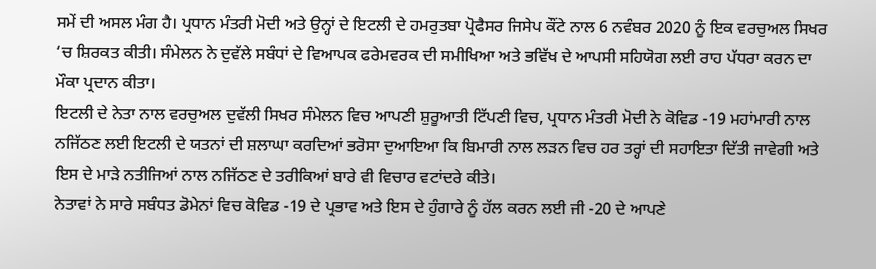ਸਮੇਂ ਦੀ ਅਸਲ ਮੰਗ ਹੈ। ਪ੍ਰਧਾਨ ਮੰਤਰੀ ਮੋਦੀ ਅਤੇ ਉਨ੍ਹਾਂ ਦੇ ਇਟਲੀ ਦੇ ਹਮਰੁਤਬਾ ਪ੍ਰੋਫੈਸਰ ਜਿਸੇਪ ਕੌਂਟੇ ਨਾਲ 6 ਨਵੰਬਰ 2020 ਨੂੰ ਇਕ ਵਰਚੁਅਲ ਸਿਖਰ ‘ਚ ਸ਼ਿਰਕਤ ਕੀਤੀ। ਸੰਮੇਲਨ ਨੇ ਦੁਵੱਲੇ ਸਬੰਧਾਂ ਦੇ ਵਿਆਪਕ ਫਰੇਮਵਰਕ ਦੀ ਸਮੀਖਿਆ ਅਤੇ ਭਵਿੱਖ ਦੇ ਆਪਸੀ ਸਹਿਯੋਗ ਲਈ ਰਾਹ ਪੱਧਰਾ ਕਰਨ ਦਾ ਮੌਕਾ ਪ੍ਰਦਾਨ ਕੀਤਾ।
ਇਟਲੀ ਦੇ ਨੇਤਾ ਨਾਲ ਵਰਚੁਅਲ ਦੁਵੱਲੀ ਸਿਖਰ ਸੰਮੇਲਨ ਵਿਚ ਆਪਣੀ ਸ਼ੁਰੂਆਤੀ ਟਿੱਪਣੀ ਵਿਚ, ਪ੍ਰਧਾਨ ਮੰਤਰੀ ਮੋਦੀ ਨੇ ਕੋਵਿਡ -19 ਮਹਾਂਮਾਰੀ ਨਾਲ ਨਜਿੱਠਣ ਲਈ ਇਟਲੀ ਦੇ ਯਤਨਾਂ ਦੀ ਸ਼ਲਾਘਾ ਕਰਦਿਆਂ ਭਰੋਸਾ ਦੁਆਇਆ ਕਿ ਬਿਮਾਰੀ ਨਾਲ ਲੜਨ ਵਿਚ ਹਰ ਤਰ੍ਹਾਂ ਦੀ ਸਹਾਇਤਾ ਦਿੱਤੀ ਜਾਵੇਗੀ ਅਤੇ ਇਸ ਦੇ ਮਾੜੇ ਨਤੀਜਿਆਂ ਨਾਲ ਨਜਿੱਠਣ ਦੇ ਤਰੀਕਿਆਂ ਬਾਰੇ ਵੀ ਵਿਚਾਰ ਵਟਾਂਦਰੇ ਕੀਤੇ।
ਨੇਤਾਵਾਂ ਨੇ ਸਾਰੇ ਸਬੰਧਤ ਡੋਮੇਨਾਂ ਵਿਚ ਕੋਵਿਡ -19 ਦੇ ਪ੍ਰਭਾਵ ਅਤੇ ਇਸ ਦੇ ਹੁੰਗਾਰੇ ਨੂੰ ਹੱਲ ਕਰਨ ਲਈ ਜੀ -20 ਦੇ ਆਪਣੇ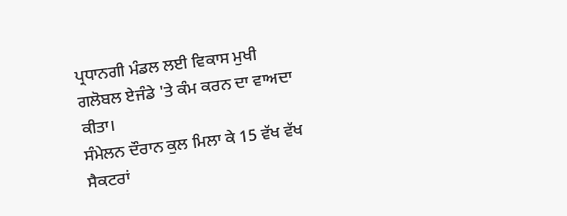ਪ੍ਰਧਾਨਗੀ ਮੰਡਲ ਲਈ ਵਿਕਾਸ ਮੁਖੀ ਗਲੋਬਲ ਏਜੰਡੇ 'ਤੇ ਕੰਮ ਕਰਨ ਦਾ ਵਾਅਦਾ ਕੀਤਾ।
ਸੰਮੇਲਨ ਦੌਰਾਨ ਕੁਲ ਮਿਲਾ ਕੇ 15 ਵੱਖ ਵੱਖ ਸੈਕਟਰਾਂ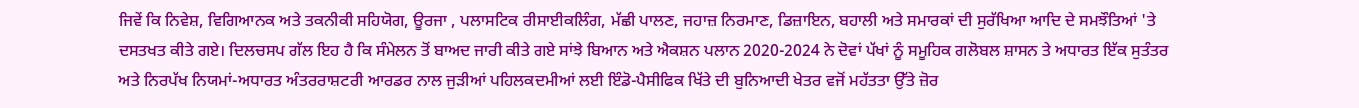ਜਿਵੇਂ ਕਿ ਨਿਵੇਸ਼, ਵਿਗਿਆਨਕ ਅਤੇ ਤਕਨੀਕੀ ਸਹਿਯੋਗ, ਊਰਜਾ , ਪਲਾਸਟਿਕ ਰੀਸਾਈਕਲਿੰਗ, ਮੱਛੀ ਪਾਲਣ, ਜਹਾਜ਼ ਨਿਰਮਾਣ, ਡਿਜ਼ਾਇਨ, ਬਹਾਲੀ ਅਤੇ ਸਮਾਰਕਾਂ ਦੀ ਸੁਰੱਖਿਆ ਆਦਿ ਦੇ ਸਮਝੌਤਿਆਂ 'ਤੇ ਦਸਤਖਤ ਕੀਤੇ ਗਏ। ਦਿਲਚਸਪ ਗੱਲ ਇਹ ਹੈ ਕਿ ਸੰਮੇਲਨ ਤੋਂ ਬਾਅਦ ਜਾਰੀ ਕੀਤੇ ਗਏ ਸਾਂਝੇ ਬਿਆਨ ਅਤੇ ਐਕਸ਼ਨ ਪਲਾਨ 2020-2024 ਨੇ ਦੋਵਾਂ ਪੱਖਾਂ ਨੂੰ ਸਮੂਹਿਕ ਗਲੋਬਲ ਸ਼ਾਸਨ ਤੇ ਅਧਾਰਤ ਇੱਕ ਸੁਤੰਤਰ ਅਤੇ ਨਿਰਪੱਖ ਨਿਯਮਾਂ-ਅਧਾਰਤ ਅੰਤਰਰਾਸ਼ਟਰੀ ਆਰਡਰ ਨਾਲ ਜੁੜੀਆਂ ਪਹਿਲਕਦਮੀਆਂ ਲਈ ਇੰਡੋ-ਪੈਸੀਫਿਕ ਖਿੱਤੇ ਦੀ ਬੁਨਿਆਦੀ ਖੇਤਰ ਵਜੋਂ ਮਹੱਤਤਾ ਉੱਤੇ ਜ਼ੋਰ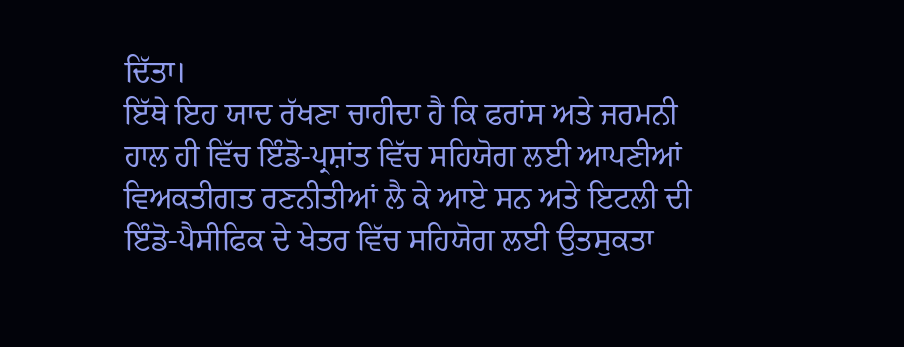ਦਿੱਤਾ।
ਇੱਥੇ ਇਹ ਯਾਦ ਰੱਖਣਾ ਚਾਹੀਦਾ ਹੈ ਕਿ ਫਰਾਂਸ ਅਤੇ ਜਰਮਨੀ ਹਾਲ ਹੀ ਵਿੱਚ ਇੰਡੋ-ਪ੍ਰਸ਼ਾਂਤ ਵਿੱਚ ਸਹਿਯੋਗ ਲਈ ਆਪਣੀਆਂ ਵਿਅਕਤੀਗਤ ਰਣਨੀਤੀਆਂ ਲੈ ਕੇ ਆਏ ਸਨ ਅਤੇ ਇਟਲੀ ਦੀ ਇੰਡੋ-ਪੈਸੀਫਿਕ ਦੇ ਖੇਤਰ ਵਿੱਚ ਸਹਿਯੋਗ ਲਈ ਉਤਸੁਕਤਾ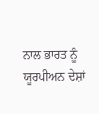ਨਾਲ ਭਾਰਤ ਨੂੰ ਯੂਰਪੀਅਨ ਦੇਸ਼ਾਂ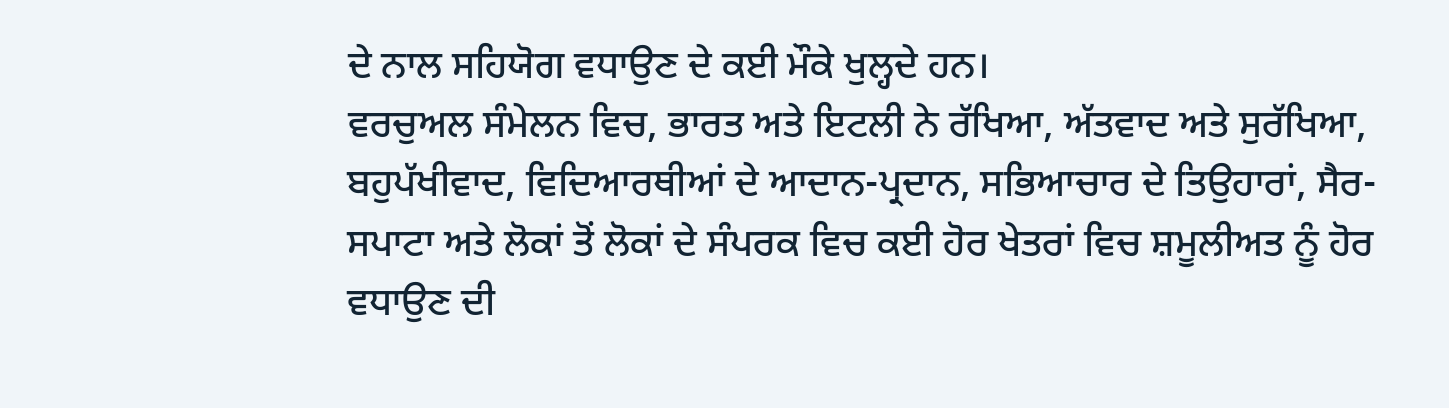ਦੇ ਨਾਲ ਸਹਿਯੋਗ ਵਧਾਉਣ ਦੇ ਕਈ ਮੌਕੇ ਖੁਲ੍ਹਦੇ ਹਨ।
ਵਰਚੁਅਲ ਸੰਮੇਲਨ ਵਿਚ, ਭਾਰਤ ਅਤੇ ਇਟਲੀ ਨੇ ਰੱਖਿਆ, ਅੱਤਵਾਦ ਅਤੇ ਸੁਰੱਖਿਆ, ਬਹੁਪੱਖੀਵਾਦ, ਵਿਦਿਆਰਥੀਆਂ ਦੇ ਆਦਾਨ-ਪ੍ਰਦਾਨ, ਸਭਿਆਚਾਰ ਦੇ ਤਿਉਹਾਰਾਂ, ਸੈਰ-ਸਪਾਟਾ ਅਤੇ ਲੋਕਾਂ ਤੋਂ ਲੋਕਾਂ ਦੇ ਸੰਪਰਕ ਵਿਚ ਕਈ ਹੋਰ ਖੇਤਰਾਂ ਵਿਚ ਸ਼ਮੂਲੀਅਤ ਨੂੰ ਹੋਰ ਵਧਾਉਣ ਦੀ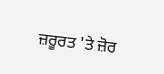ਜ਼ਰੂਰਤ 'ਤੇ ਜ਼ੋਰ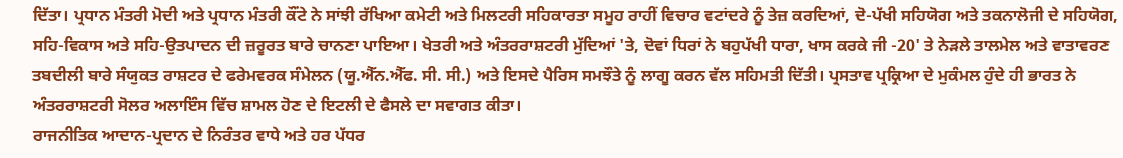ਦਿੱਤਾ। ਪ੍ਰਧਾਨ ਮੰਤਰੀ ਮੋਦੀ ਅਤੇ ਪ੍ਰਧਾਨ ਮੰਤਰੀ ਕੌਂਟੇ ਨੇ ਸਾਂਝੀ ਰੱਖਿਆ ਕਮੇਟੀ ਅਤੇ ਮਿਲਟਰੀ ਸਹਿਕਾਰਤਾ ਸਮੂਹ ਰਾਹੀਂ ਵਿਚਾਰ ਵਟਾਂਦਰੇ ਨੂੰ ਤੇਜ਼ ਕਰਦਿਆਂ, ਦੋ-ਪੱਖੀ ਸਹਿਯੋਗ ਅਤੇ ਤਕਨਾਲੋਜੀ ਦੇ ਸਹਿਯੋਗ, ਸਹਿ-ਵਿਕਾਸ ਅਤੇ ਸਹਿ-ਉਤਪਾਦਨ ਦੀ ਜ਼ਰੂਰਤ ਬਾਰੇ ਚਾਨਣਾ ਪਾਇਆ। ਖੇਤਰੀ ਅਤੇ ਅੰਤਰਰਾਸ਼ਟਰੀ ਮੁੱਦਿਆਂ 'ਤੇ, ਦੋਵਾਂ ਧਿਰਾਂ ਨੇ ਬਹੁਪੱਖੀ ਧਾਰਾ, ਖਾਸ ਕਰਕੇ ਜੀ -20' ਤੇ ਨੇੜਲੇ ਤਾਲਮੇਲ ਅਤੇ ਵਾਤਾਵਰਣ ਤਬਦੀਲੀ ਬਾਰੇ ਸੰਯੁਕਤ ਰਾਸ਼ਟਰ ਦੇ ਫਰੇਮਵਰਕ ਸੰਮੇਲਨ (ਯੂ.ਐੱਨ.ਐੱਫ. ਸੀ. ਸੀ.) ਅਤੇ ਇਸਦੇ ਪੈਰਿਸ ਸਮਝੌਤੇ ਨੂੰ ਲਾਗੂ ਕਰਨ ਵੱਲ ਸਹਿਮਤੀ ਦਿੱਤੀ। ਪ੍ਰਸਤਾਵ ਪ੍ਰਕ੍ਰਿਆ ਦੇ ਮੁਕੰਮਲ ਹੁੰਦੇ ਹੀ ਭਾਰਤ ਨੇ ਅੰਤਰਰਾਸ਼ਟਰੀ ਸੋਲਰ ਅਲਾਇੰਸ ਵਿੱਚ ਸ਼ਾਮਲ ਹੋਣ ਦੇ ਇਟਲੀ ਦੇ ਫੈਸਲੇ ਦਾ ਸਵਾਗਤ ਕੀਤਾ।
ਰਾਜਨੀਤਿਕ ਆਦਾਨ-ਪ੍ਰਦਾਨ ਦੇ ਨਿਰੰਤਰ ਵਾਧੇ ਅਤੇ ਹਰ ਪੱਧਰ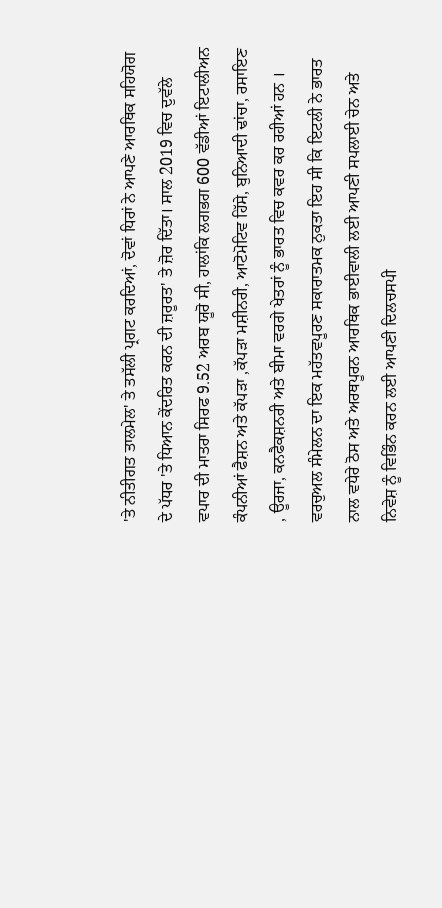'ਤੇ ਨੀਤੀਗਤ ਤਾਲਮੇਲ' ਤੇ ਤਸੱਲੀ ਪ੍ਰਗਟ ਕਰਦਿਆਂ, ਦੋਵਾਂ ਧਿਰਾਂ ਨੇ ਆਪਣੇ ਆਰਥਿਕ ਸਹਿਯੋਗ ਦੇ ਪੱਧਰ 'ਤੇ ਧਿਆਨ ਕੇਂਦਰਿਤ ਕਰਨ ਦੀ ਜ਼ਰੂਰਤ' ਤੇ ਜ਼ੋਰ ਦਿੱਤਾ। ਸਾਲ 2019 ਵਿਚ ਦੁਵੱਲੇ ਵਪਾਰ ਦੀ ਮਾਤਰਾ ਸਿਰਫ 9.52 ਅਰਬ ਯੂਰੋ ਸੀ, ਹਾਲਾਂਕਿ ਲਗਭਗ 600 ਵੱਡੀਆਂ ਇਟਾਲੀਅਨ ਕੰਪਨੀਆਂ ਫੈਸ਼ਨ ਅਤੇ ਕੱਪੜਾ ,ਕੱਪੜਾ ਮਸ਼ੀਨਰੀ, ਆਟੋਮੋਟਿਵ ਹਿੱਸੇ, ਬੁਨਿਆਦੀ ਢਾਂਚਾ, ਰਸਾਇਣ , ਊਰਜਾ, ਕਨਫੈਕਸ਼ਨਰੀ ਅਤੇ ਬੀਮਾ ਵਰਗੇ ਖੇਤਰਾਂ ਨੂੰ ਭਾਰਤ ਵਿਚ ਕਵਰ ਕਰ ਰਹੀਆਂ ਹਨ । ਵਰਚੁਅਲ ਸੰਮੇਲਨ ਦਾ ਇਕ ਮਹੱਤਵਪੂਰਣ ਸਕਾਰਾਤਮਕ ਨੁਕਤਾ ਇਹ ਸੀ ਕਿ ਇਟਲੀ ਨੇ ਭਾਰਤ ਨਾਲ ਵਧੇਰੇ ਠੋਸ ਅਤੇ ਅਰਥਪੂਰਨ ਆਰਥਿਕ ਭਾਈਵਾਲੀ ਲਈ ਆਪਣੀ ਸਪਲਾਈ ਚੇਨ ਅਤੇ ਨਿਵੇਸ਼ ਨੂੰ ਵਿਭਿੰਨ ਕਰਨ ਲਈ ਆਪਣੀ ਦਿਲਚਸਪੀ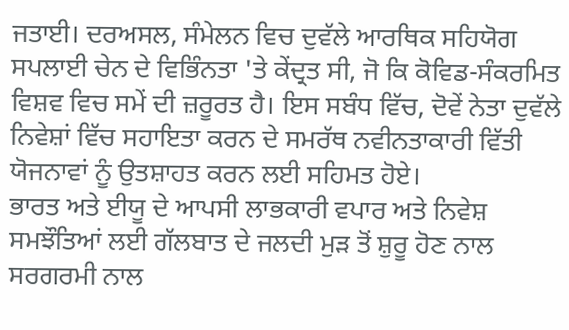ਜਤਾਈ। ਦਰਅਸਲ, ਸੰਮੇਲਨ ਵਿਚ ਦੁਵੱਲੇ ਆਰਥਿਕ ਸਹਿਯੋਗ ਸਪਲਾਈ ਚੇਨ ਦੇ ਵਿਭਿੰਨਤਾ 'ਤੇ ਕੇਂਦ੍ਰਤ ਸੀ, ਜੋ ਕਿ ਕੋਵਿਡ-ਸੰਕਰਮਿਤ ਵਿਸ਼ਵ ਵਿਚ ਸਮੇਂ ਦੀ ਜ਼ਰੂਰਤ ਹੈ। ਇਸ ਸਬੰਧ ਵਿੱਚ, ਦੋਵੇਂ ਨੇਤਾ ਦੁਵੱਲੇ ਨਿਵੇਸ਼ਾਂ ਵਿੱਚ ਸਹਾਇਤਾ ਕਰਨ ਦੇ ਸਮਰੱਥ ਨਵੀਨਤਾਕਾਰੀ ਵਿੱਤੀ ਯੋਜਨਾਵਾਂ ਨੂੰ ਉਤਸ਼ਾਹਤ ਕਰਨ ਲਈ ਸਹਿਮਤ ਹੋਏ।
ਭਾਰਤ ਅਤੇ ਈਯੂ ਦੇ ਆਪਸੀ ਲਾਭਕਾਰੀ ਵਪਾਰ ਅਤੇ ਨਿਵੇਸ਼ ਸਮਝੌਤਿਆਂ ਲਈ ਗੱਲਬਾਤ ਦੇ ਜਲਦੀ ਮੁੜ ਤੋਂ ਸ਼ੁਰੂ ਹੋਣ ਨਾਲ ਸਰਗਰਮੀ ਨਾਲ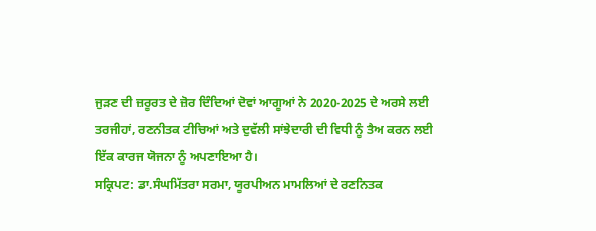ਜੁੜਣ ਦੀ ਜ਼ਰੂਰਤ ਦੇ ਜ਼ੋਰ ਦਿੰਦਿਆਂ ਦੋਵਾਂ ਆਗੂਆਂ ਨੇ 2020-2025 ਦੇ ਅਰਸੇ ਲਈ ਤਰਜੀਹਾਂ, ਰਣਨੀਤਕ ਟੀਚਿਆਂ ਅਤੇ ਦੁਵੱਲੀ ਸਾਂਝੇਦਾਰੀ ਦੀ ਵਿਧੀ ਨੂੰ ਤੈਅ ਕਰਨ ਲਈ ਇੱਕ ਕਾਰਜ ਯੋਜਨਾ ਨੂੰ ਅਪਣਾਇਆ ਹੈ।
ਸਕ੍ਰਿਪਟ: ਡਾ.ਸੰਘਮਿੱਤਰਾ ਸਰਮਾ, ਯੂਰਪੀਅਨ ਮਾਮਲਿਆਂ ਦੇ ਰਣਨਿਤਕ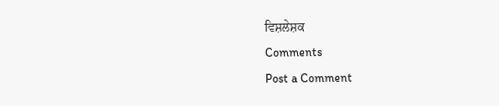ਵਿਸ਼ਲੇਸ਼ਕ
Comments
Post a Comment